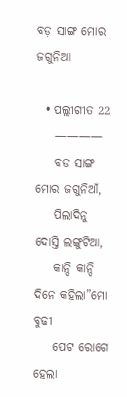ବଡ଼ ସାଙ୍ଗ ମୋର ଜଗୁନିଆ

  • ପଲ୍ଲୀଗୀତ 22
    ————
    ବଡ ସାଙ୍ଗ ମୋର ଜଗୁନିଆଁ,
    ପିଲାଦିନୁ ଦୋସ୍ତି ଲଙ୍ଗୁଟିଆ,
    କାନ୍ଦି କାନ୍ଦି ଦିନେ କହିଲା”ମୋ ବୁଢୀ
    ପେଟ ରୋଗେ ହେଲା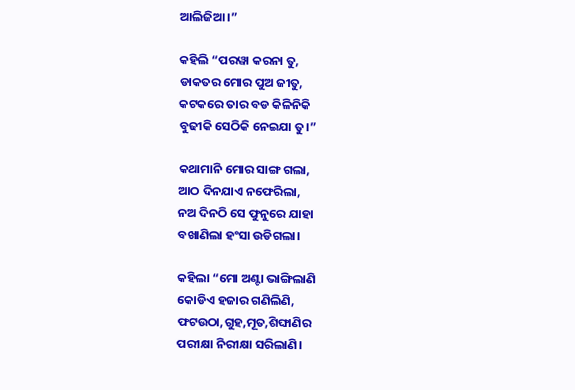ଆଲିଜିଆ।”

କହିଲି “ପରୱା କରନା ତୁ,
ଡାକତର ମୋର ପୁଅ ଜୀତୁ,
କଟକରେ ତାର ବଡ କିଳିନିକି
ବୁଢୀକି ସେଠିକି ନେଇଯା ତୁ।”

କଥାମାନି ମୋର ସାଙ୍ଗ ଗଲା,
ଆଠ ଦିନଯାଏ ନଫେରିଲା,
ନଅ ଦିନଠି ସେ ଫୁନୁରେ ଯାହା
ବଖାଣିଲା ହଂସା ଉଡିଗଲା।

କହିଲା “ମୋ ଅଣ୍ଟା ଭାଙ୍ଗିଲାଣି
କୋଡିଏ ହଜାର ଗଣିଲିଣି,
ଫଟଉଠା,ଗୁହ,ମୂତ,ଶିଙ୍ଘାଣିର
ପରୀକ୍ଷା ନିରୀକ୍ଷା ସରିଲାଣି।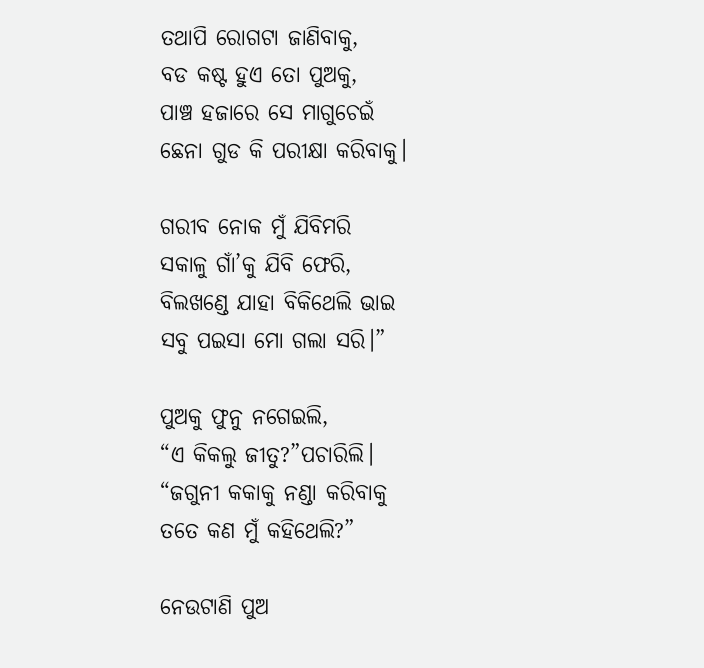ତଥାପି ରୋଗଟା ଜାଣିବାକୁ,
ବଡ କଷ୍ଟ ହୁଏ ତୋ ପୁଅକୁ,
ପାଞ୍ଚ ହଜାରେ ସେ ମାଗୁଚେଇଁ
ଛେନା ଗୁଡ କି ପରୀକ୍ଷା କରିବାକୁ।

ଗରୀବ ନୋକ ମୁଁ ଯିବିମରି
ସକାଳୁ ଗାଁ’କୁ ଯିବି ଫେରି,
ବିଲଖଣ୍ଡେ ଯାହା ବିକିଥେଲି ଭାଇ
ସବୁ ପଇସା ମୋ ଗଲା ସରି।”

ପୁଅକୁ ଫୁନୁ ନଗେଇଲି,
“ଏ କିକଲୁ ଜୀତୁ?”ପଚାରିଲି।
“ଜଗୁନୀ କକାକୁ ନଣ୍ଡା କରିବାକୁ
ତତେ କଣ ମୁଁ କହିଥେଲି?”

ନେଉଟାଣି ପୁଅ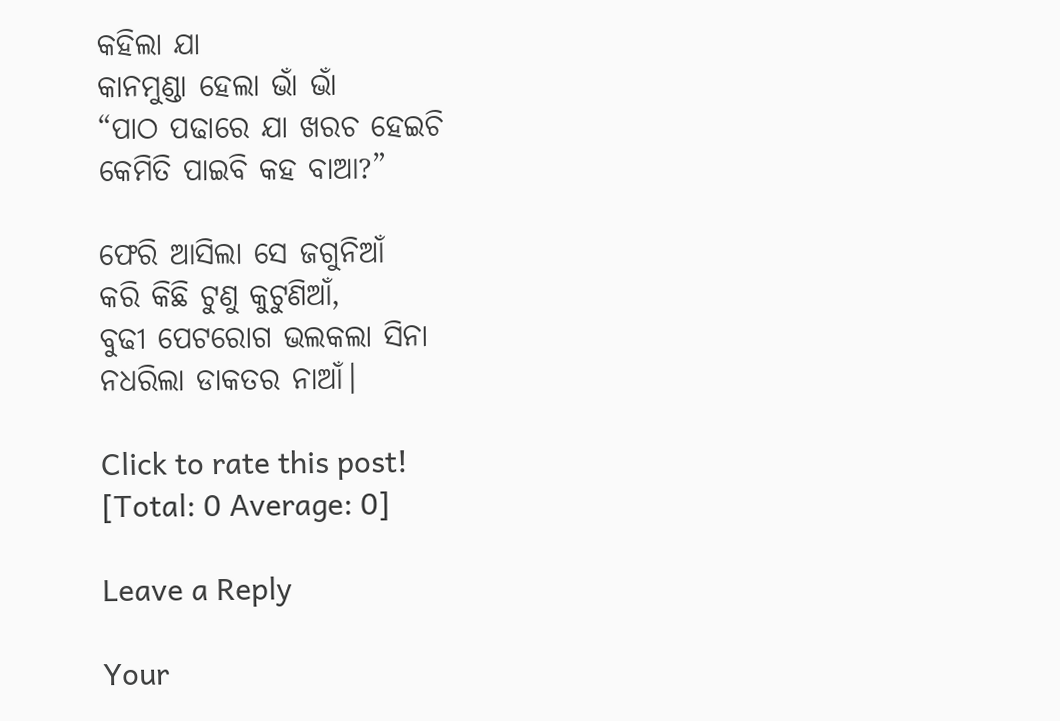କହିଲା ଯା
କାନମୁଣ୍ଡା ହେଲା ଭାଁ ଭାଁ
“ପାଠ ପଢାରେ ଯା ଖରଚ ହେଇଚି
କେମିତି ପାଇବି କହ ବାଆ?”

ଫେରି ଆସିଲା ସେ ଜଗୁନିଆଁ
କରି କିଛି ଟୁଣୁ କୁଟୁଣିଆଁ,
ବୁଢୀ ପେଟରୋଗ ଭଲକଲା ସିନା
ନଧରିଲା ଡାକତର ନାଆଁ।

Click to rate this post!
[Total: 0 Average: 0]

Leave a Reply

Your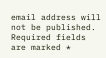email address will not be published. Required fields are marked *